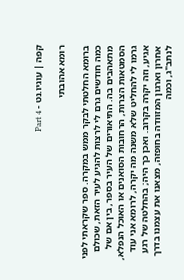קפה | עוגיו.נט - Part 4

רומא אהובתי

ברומא החלטתי לבקר ממש במקרה. ספר שקראתי לפני כמה חודשים גרם לי לרצות להגיע לעיר הזאת, שכולם מתאהבים בה. התיאורים של העיר בספר, בין אם של הסמטאות הצרות, הרחובות הסואנים או האוכל הנפלא, גרמו לי להחליט שלא משנה מה יקרה, לרומא אני עוד אגיע, וזה יקרה בקרוב. ואכן כך היה; בהחלטה של רגע אחרון וארגון המזוודה בחופזה, מצאנו את עצמנו בדרך לנתב"ג, וכמה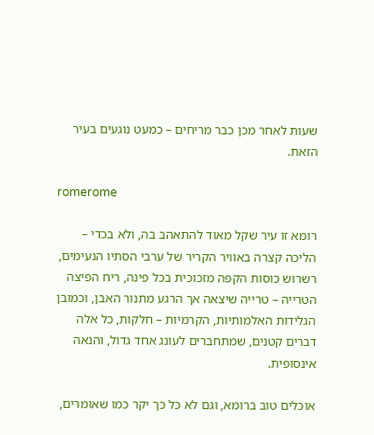שעות לאחר מכן כבר מריחים – כמעט נוגעים בעיר הזאת.

romerome

רומא זו עיר שקל מאוד להתאהב בה, ולא בכדי – הליכה קצרה באוויר הקריר של ערבי הסתיו הנעימים, רשרוש כוסות הקפה מזכוכית בכל פינה, ריח הפיצה הטרייה – טרייה שיצאה אך הרגע מתנור האבן, וכמובן הגלידות האלמותיות, הקרמיות – חלקות, כל אלה דברים קטנים, שמתחברים לעונג אחד גדול, והנאה אינסופית.

אוכלים טוב ברומא, וגם לא כל כך יקר כמו שאומרים,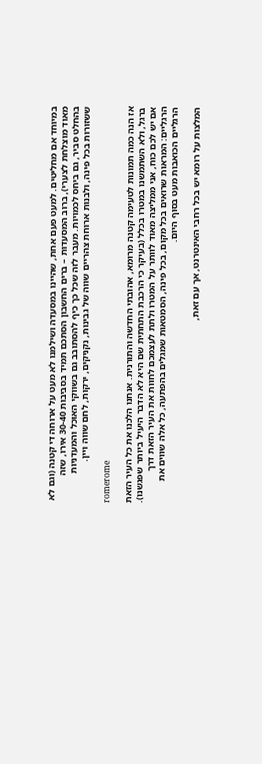במיוחד אם מחליטים. למעט פעם אחת, שהיינו במסעדה ושילמנו לא מעט על ארוחה די קטנה (וגם לא מאוד מוצלחת לצערי), ברוב המסעדות – ברים החשבון הסתכם תמיד בסביבות 30-40 אירו, שזה בהחלט סביר, גם ביחס לכמויות. מעבר לזה שכל כך כיף להסתובב גם בשווקי האוכל והמעדניות ששזורות בכל פינה, ולבנות ארוחת צהריים שווה של גבינות, נקניקים, ירקות, לחם שווה ויין.

romerome

אז הנה כמה תמונות לטעימה קטנה מרומא, אהובתי החדשה והתורנית. אנחנו הלכנו את כל העיר הזאת ברגל, ולא השתמשנו במטרו בכלל (בעיקר כי הרכבת התחתית שם היא לא הדבר היעיל ביותר שפגשנו). אם יש לכם כוח, אני ממליצה מאוד לוותר על המטרו ולתת לעצמכם לחוות את העיר הזאת דרך הרגליים: המראות שרואים בכל מקום, בכל פינה, הסמטאות שמגלים בהפתעה, כל אלה שווים את הרגליים הכואבות מעט בסוף היום.

המלצות על רומא יש בכל רחבי האינטרנט, אך עם זאת,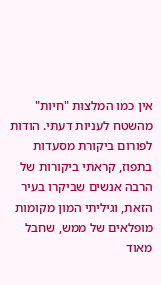אין כמו המלצות "חיות" מהשטח לעניות דעתי. הודות לפורום ביקורת מסעדות בתפוז, קראתי ביקורות של הרבה אנשים שביקרו בעיר הזאת, וגיליתי המון מקומות מופלאים של ממש, שחבל מאוד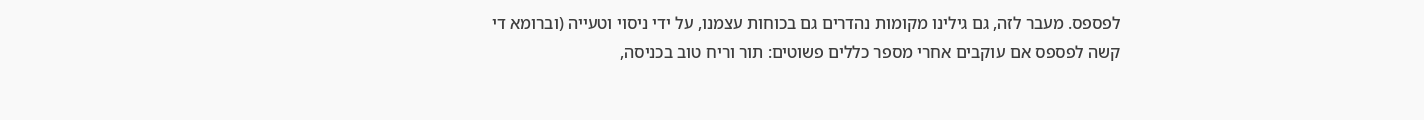לפספס. מעבר לזה, גם גילינו מקומות נהדרים גם בכוחות עצמנו, על ידי ניסוי וטעייה (וברומא די קשה לפספס אם עוקבים אחרי מספר כללים פשוטים: תור וריח טוב בכניסה,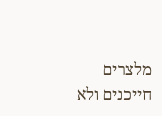מלצרים חייכנים ולא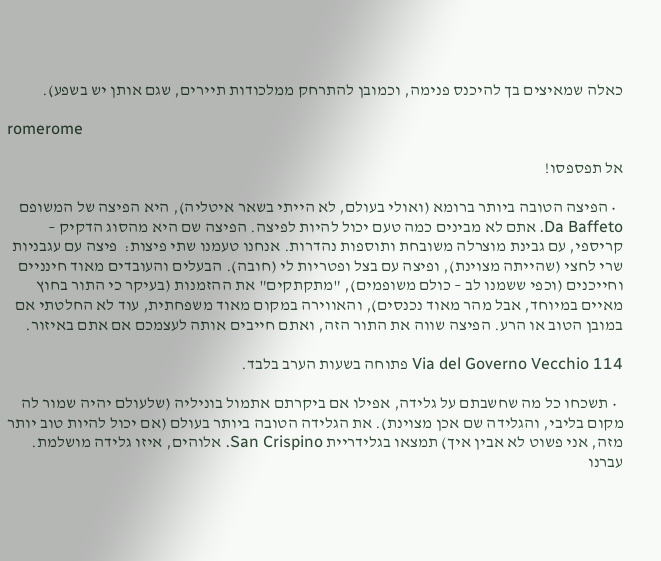כאלה שמאיצים בך להיכנס פנימה, וכמובן להתרחק ממלכודות תיירים, שגם אותן יש בשפע).

romerome

אל תפספסו!

  • הפיצה הטובה ביותר ברומא (ואולי בעולם, לא הייתי בשאר איטליה), היא הפיצה של המשופם Da Baffeto. אתם לא מבינים כמה טעם יכול להיות לפיצה. הפיצה שם היא מהסוג הדקיק – קריספי, עם גבינת מוצרלה משובחת ותוספות נהדרות. אנחנו טעמנו שתי פיצות:  פיצה עם עגבניות שרי לחצי (שהייתה מצוינת), ופיצה עם בצל ופטריות לי (חובה). הבעלים והעובדים מאוד חינניים וחייכנים (וכפי ששמנו לב – כולם משופמים), "מתקתקים" את ההזמנות (בעיקר כי התור בחוץ מאיים במיוחד, אבל מהר מאוד נכנסים), והאווירה במקום מאוד משפחתית, עוד לא החלטתי אם במובן הטוב או הרע. הפיצה שווה את התור הזה, ואתם חייבים אותה לעצמכם אם אתם באיזור.

Via del Governo Vecchio 114 פתוחה בשעות הערב בלבד.

  • תשכחו כל מה שחשבתם על גלידה, אפילו אם ביקרתם אתמול בוניליה (שלעולם יהיה שמור לה מקום בליבי, והגלידה שם אכן מצוינת). את הגלידה הטובה ביותר בעולם (אם יכול להיות טוב יותר מזה, אני פשוט לא אבין איך) תמצאו בגלידריית San Crispino. אלוהים, איזו גלידה מושלמת. עברנו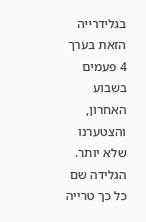בגלידרייה הזאת בערך 4 פעמים בשבוע האחרון, והצטערנו שלא יותר. הגלידה שם כל כך טרייה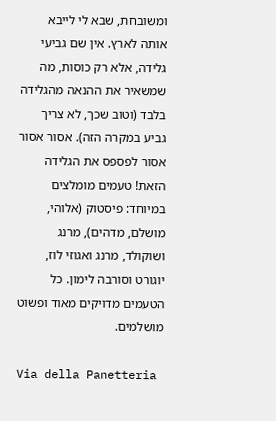ומשובחת, שבא לי לייבא אותה לארץ. אין שם גביעי גלידה, אלא רק כוסות, מה שמשאיר את ההנאה מהגלידה בלבד (וטוב שכך, לא צריך גביע במקרה הזה). אסור אסור אסור לפספס את הגלידה הזאת! טעמים מומלצים במיוחד: פיסטוק (אלוהי, מושלם, מדהים), מרנג ושוקולד, מרנג ואגוזי לוז, יוגורט וסורבה לימון. כל הטעמים מדויקים מאוד ופשוט מושלמים.

Via della Panetteria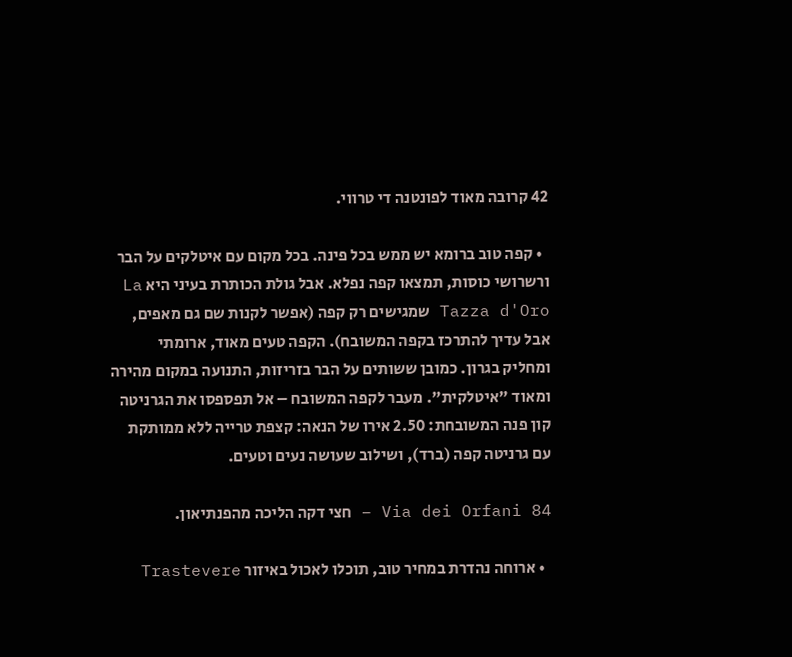42 קרובה מאוד לפונטנה די טרווי.

  • קפה טוב ברומא יש ממש בכל פינה. בכל מקום עם איטלקים על הבר ורשרושי כוסות, תמצאו קפה נפלא. אבל גולת הכותרת בעיני היא La Tazza d'Oro שמגישים רק קפה (אפשר לקנות שם גם מאפים, אבל עדיך להתרכז בקפה המשובח). הקפה טעים מאוד, ארומתי ומחליק בגרון. כמובן ששותים על הבר בזריזות, התנועה במקום מהירה ומאוד "איטלקית". מעבר לקפה המשובח – אל תפספסו את הגרניטה קון פנה המשובחת: 2.50 אירו של הנאה: קצפת טרייה ללא ממותקת עם גרניטה קפה (ברד), ושילוב שעושה נעים וטעים.

Via dei Orfani 84 – חצי דקה הליכה מהפנתיאון.

  • ארוחה נהדרת במחיר טוב, תוכלו לאכול באיזור Trastevere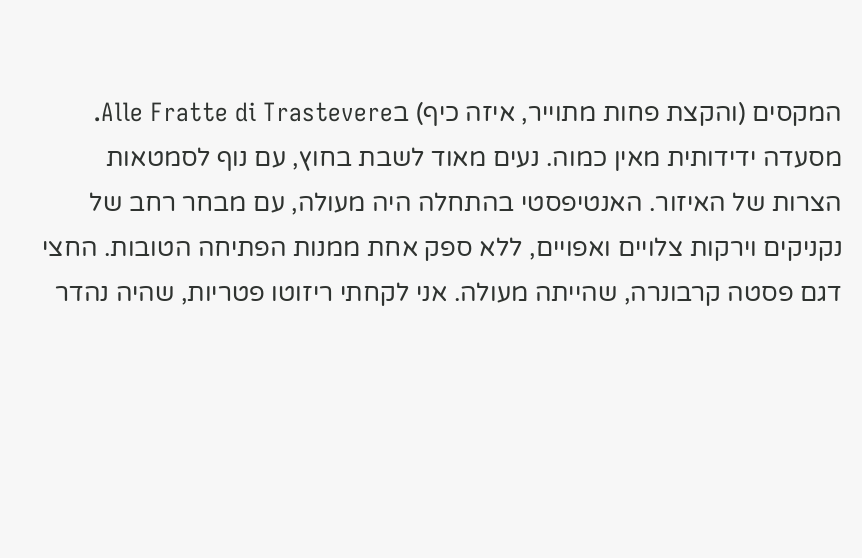המקסים (והקצת פחות מתוייר, איזה כיף) בAlle Fratte di Trastevere. מסעדה ידידותית מאין כמוה. נעים מאוד לשבת בחוץ, עם נוף לסמטאות הצרות של האיזור. האנטיפסטי בהתחלה היה מעולה, עם מבחר רחב של נקניקים וירקות צלויים ואפויים, ללא ספק אחת ממנות הפתיחה הטובות. החצי דגם פסטה קרבונרה, שהייתה מעולה. אני לקחתי ריזוטו פטריות, שהיה נהדר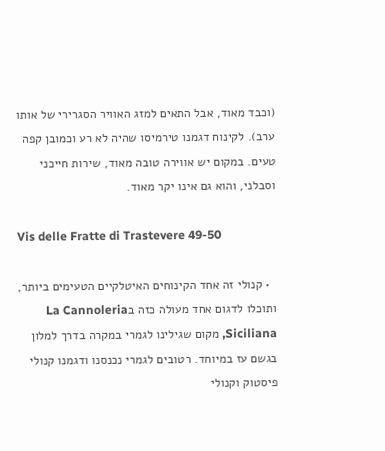(וכבד מאוד, אבל התאים למזג האוויר הסגרירי של אותו ערב). לקינוח דגמנו טירמיסו שהיה לא רע וכמובן קפה טעים. במקום יש אווירה טובה מאוד, שירות חייכני וסבלני, והוא גם אינו יקר מאוד.

Vis delle Fratte di Trastevere 49-50

  • קנולי זה אחד הקינוחים האיטלקיים הטעימים ביותר, ותוכלו לדגום אחד מעולה כזה בLa Cannoleria Siciliana, מקום שגילינו לגמרי במקרה בדרך למלון בגשם עז במיוחד. רטובים לגמרי נכנסנו ודגמנו קנולי פיסטוק וקנולי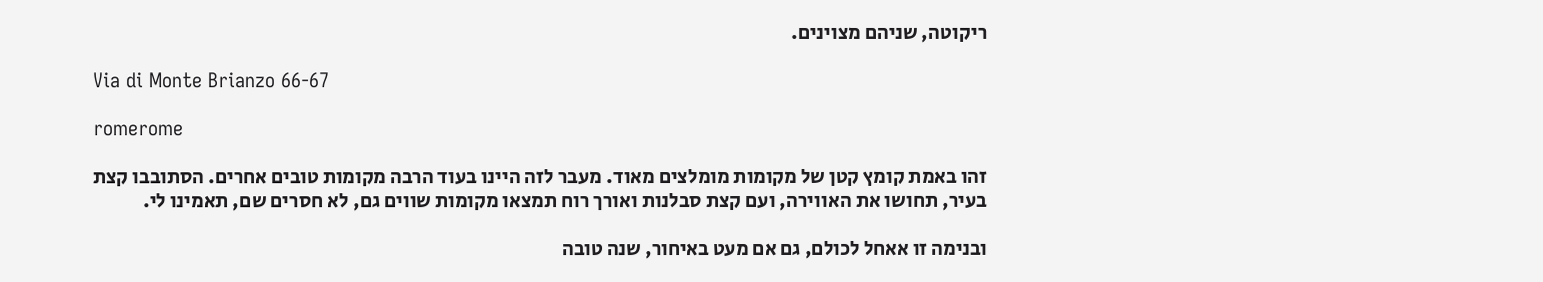ריקוטה, שניהם מצוינים.

Via di Monte Brianzo 66-67

romerome

זהו באמת קומץ קטן של מקומות מומלצים מאוד. מעבר לזה היינו בעוד הרבה מקומות טובים אחרים. הסתובבו קצת בעיר, תחושו את האווירה, ועם קצת סבלנות ואורך רוח תמצאו מקומות שווים גם, לא חסרים שם, תאמינו לי.

ובנימה זו אאחל לכולם, גם אם מעט באיחור, שנה טובה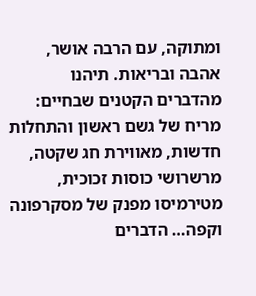ומתוקה, עם הרבה אושר, אהבה ובריאות. תיהנו מהדברים הקטנים שבחיים: מריח של גשם ראשון והתחלות חדשות, מאווירת חג שקטה, מרשרושי כוסות זכוכית, מטירמיסו מפנק של מסקרפונה וקפה… הדברים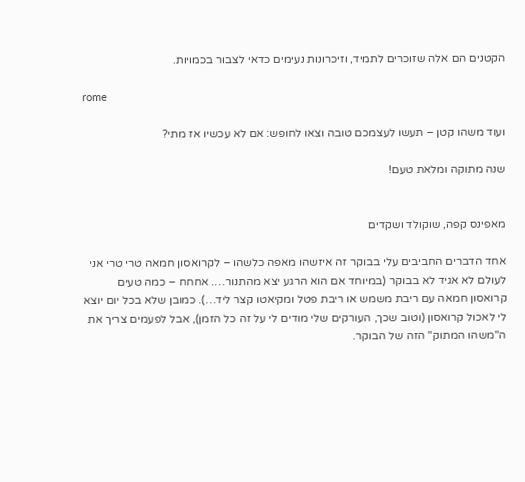הקטנים הם אלה שזוכרים לתמיד, וזיכרונות נעימים כדאי לצבור בכמויות.

rome

ועוד משהו קטן – תעשו לעצמכם טובה וצאו לחופש: אם לא עכשיו אז מתי?

שנה מתוקה ומלאת טעם!


מאפינס קפה, שוקולד ושקדים

אחד הדברים החביבים עלי בבוקר זה איזשהו מאפה כלשהו – לקרואסון חמאה טרי טרי אני לעולם לא אגיד לא בבוקר (במיוחד אם הוא הרגע יצא מהתנור…. אחחח – כמה טעים קרואסון חמאה עם ריבת משמש או ריבת פטל ומקיאטו קצר ליד…). כמובן שלא בכל יום יוצא לי לאכול קרואסון (וטוב שכך, העורקים שלי מודים לי על זה כל הזמן), אבל לפעמים צריך את ה"משהו המתוק" הזה של הבוקר.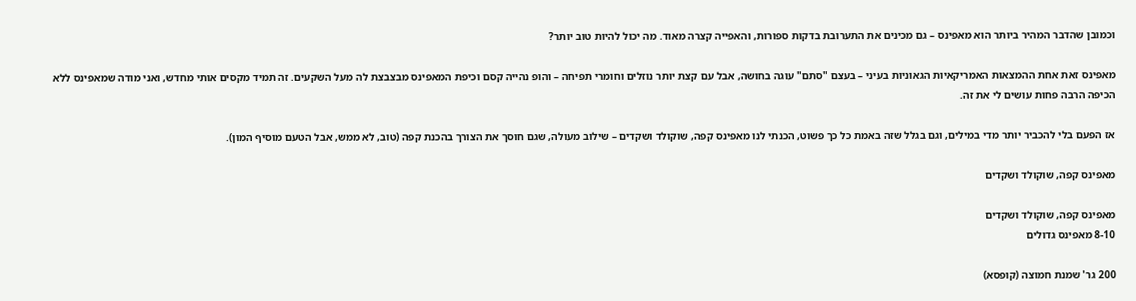וכמובן שהדבר המהיר ביותר הוא מאפינס – גם מכינים את התערובת בדקות ספורות, והאפייה קצרה מאוד. מה יכול להיות טוב יותר?

מאפינס זאת אחת ההמצאות האמריקאיות הגאוניות בעיני – בעצם "סתם" עוגה בחושה, אבל עם קצת יותר נוזלים וחומרי תפיחה – והופ נהייה קסם וכיפת המאפינס מבצבצת לה מעל השקעים. זה תמיד מקסים אותי מחדש, ואני מודה שמאפינס ללא הכיפה הרבה פחות עושים לי את זה.

אז הפעם בלי להכביר יותר מדי במילים, וגם בגלל שזה באמת כל כך פשוט, הכנתי לנו מאפינס קפה, שוקולד ושקדים – שילוב מעולה, שגם חוסך את הצורך בהכנת קפה (טוב, לא ממש, אבל הטעם מוסיף המון).

מאפינס קפה, שוקולד ושקדים

מאפינס קפה, שוקולד ושקדים
8-10 מאפינס גדולים

200 גר' שמנת חמוצה (קופסא)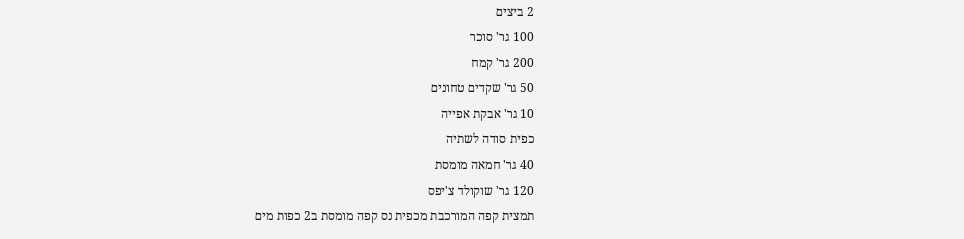2 ביצים
100 גר' סוכר
200 גר' קמח
50 גר' שקדים טחונים
10 גר' אבקת אפייה
כפית סודה לשתיה
40 גר' חמאה מומסת
120 גר' שוקולד צ'יפס
תמצית קפה המורכבת מכפית נס קפה מומסת ב2 כפות מים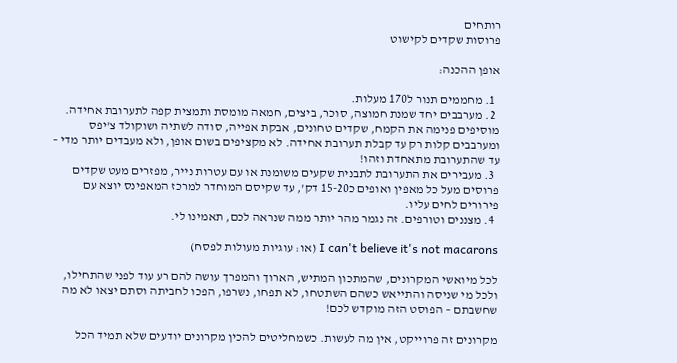רותחים
פרוסות שקדים לקישוט

אופן ההכנה:

  1. מחממים תנור ל170 מעלות.
  2. מערבבים יחד שמנת חמוצה, סוכר, ביצים, חמאה מומסת ותמצית קפה לתערובת אחידה. מוסיפים פנימה את הקמח, שקדים טחונים, אבקת אפייה, סודה לשתיה ושוקולד צ'יפס ומערבבים קלות רק עד קבלת תערובת אחידה. לא מקציפים בשום אופן, ולא מעבדים יותר מדי – עד שהתערובת מתאחדת וזהו!
  3. מעבירים את התערובת לתבנית שקעים משומנת או עם עטרות נייר, מפזרים מעט שקדים פרוסים מעל כל מאפין ואופים כ15-20 דק', עד שקיסם המוחדר למרכז המאפינס יוצא עם פירורים לחים עליו.
  4. מצננים וטורפים. זה נגמר מהר יותר ממה שנראה לכם, תאמינו לי.

I can't believe it's not macarons (או: עוגיות מעולות לפסח)

לכל מיואשי המקרונים, שהמתכון המתיש, הארוך והמפרך עושה להם רע עוד לפני שהתחילו, ולכל מי שניסה והתייאש כשהם השתטחו, לא תפחו, נשרפו, הפכו לחביתה וסתם יצאו לא מה שחשבתם – הפוסט הזה מוקדש לכם!

מקרונים זה פרוייקט, אין מה לעשות. כשמחליטים להכין מקרונים יודעים שלא תמיד הכל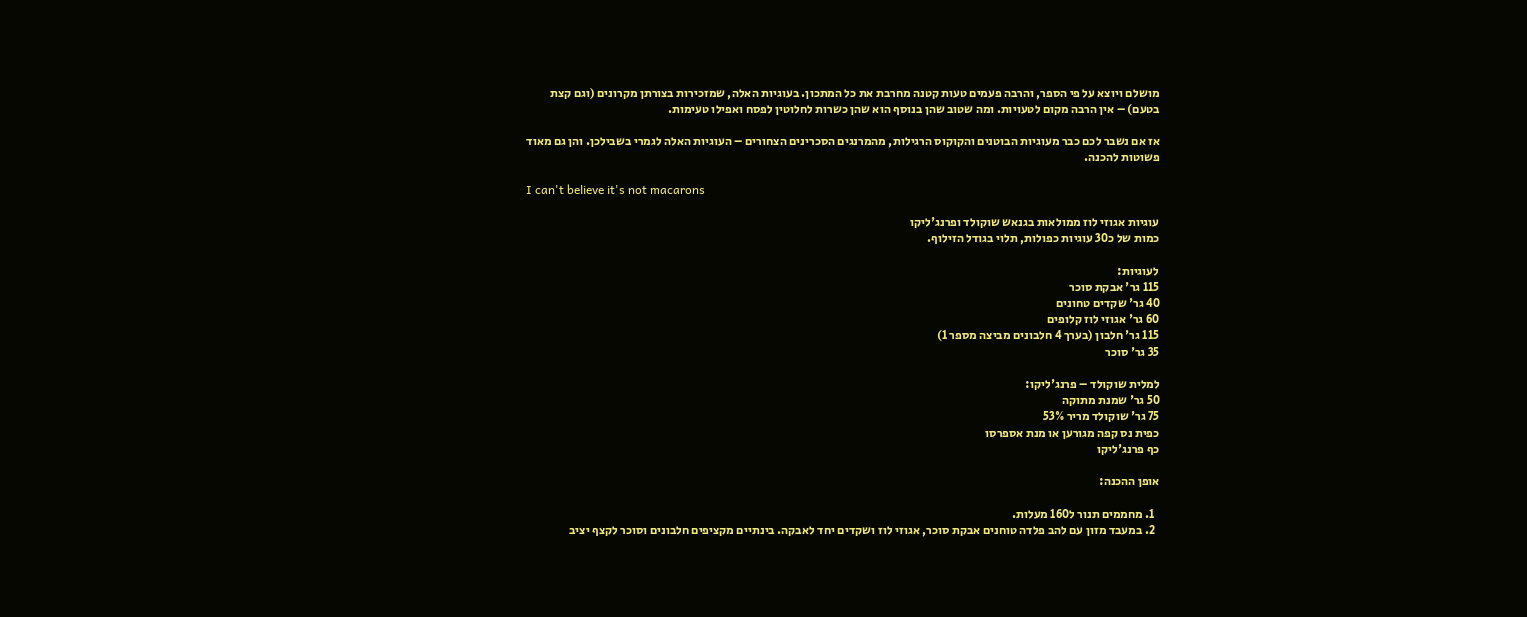מושלם ויוצא על פי הספר, והרבה פעמים טעות קטנה מחרבת את כל המתכון. בעוגיות האלה, שמזכירות בצורתן מקרונים (וגם קצת בטעם) – אין הרבה מקום לטעויות. ומה שטוב שהן בנוסף הוא שהן כשרות לחלוטין לפסח ואפילו טעימות.

אז אם נשבר לכם כבר מעוגיות הבוטנים והקוקוס הרגילות, מהמרנגים הסכרינים הצחורים – העוגיות האלה לגמרי בשבילכן. והן גם מאוד פשוטות להכנה.

I can't believe it's not macarons

עוגיות אגוזי לוז ממולאות בגנאש שוקולד ופרנג'ליקו
כמות של כ30 עוגיות כפולות, תלוי בגודל הזילוף.

לעוגיות:
115 גר' אבקת סוכר
40 גר' שקדים טחונים
60 גר' אגוזי לוז קלופים
115 גר' חלבון (בערך 4 חלבונים מביצה מספר 1)
35 גר' סוכר

למלית שוקולד – פרנג'ליקו:
50 גר' שמנת מתוקה
75 גר' שוקולד מריר 53%
כפית נס קפה מגורען או מנת אספרסו
כף פרנג'ליקו

אופן ההכנה:

  1. מחממים תנור ל160 מעלות.
  2. במעבד מזון עם להב פלדה טוחנים אבקת סוכר, אגוזי לוז ושקדים יחד לאבקה. בינתיים מקציפים חלבונים וסוכר לקצף יציב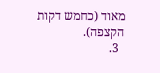מאוד (כחמש דקות הקצפה).
  3.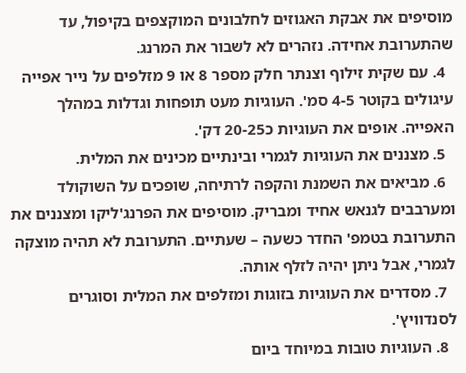מוסיפים את אבקת האגוזים לחלבונים המוקצפים בקיפול, עד שהתערובת אחידה. נזהרים לא לשבור את המרנג.
  4. עם שקית זילוף וצנתר חלק מספר 8 או 9 מזלפים על נייר אפייה עיגולים בקוטר 4-5 סמ'. העוגיות מעט תופחות וגדלות במהלך האפייה. אופים את העוגיות כ20-25 דק'.
  5. מצננים את העוגיות לגמרי ובינתיים מכינים את המלית.
  6. מביאים את השמנת והקפה לרתיחה, שופכים על השוקולד ומערבבים לגנאש אחיד ומבריק. מוסיפים את הפרנג'ליקו ומצננים את התערובת בטמפ' החדר כשעה – שעתיים. התערובת לא תהיה מוצקה לגמרי, אבל ניתן יהיה לזלף אותה.
  7. מסדרים את העוגיות בזוגות ומזלפים את המלית וסוגרים לסנדוויץ'.
  8. העוגיות טובות במיוחד ביום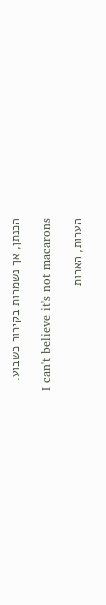הכנתן, אך נשמרות בקירור כשבוע.

I can't believe it's not macarons

הערות, הארות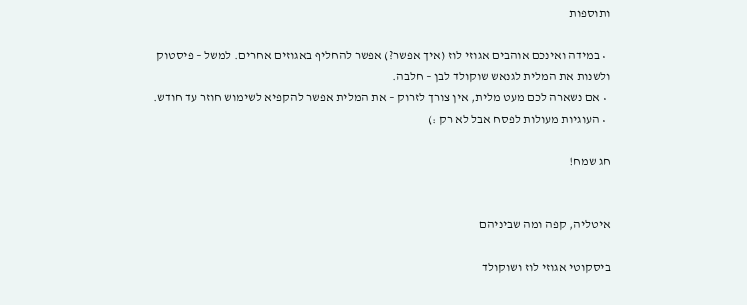ותוספות

  • במידה ואינכם אוהבים אגוזי לוז (איך אפשר?) אפשר להחליף באגוזים אחרים. למשל – פיסטוק ולשנות את המלית לגנאש שוקולד לבן – חלבה.
  • אם נשארה לכם מעט מלית, אין צורך לזרוק – את המלית אפשר להקפיא לשימוש חוזר עד חודש.
  • העוגיות מעולות לפסח אבל לא רק :)

חג שמח!


איטליה, קפה ומה שביניהם

ביסקוטי אגוזי לוז ושוקולד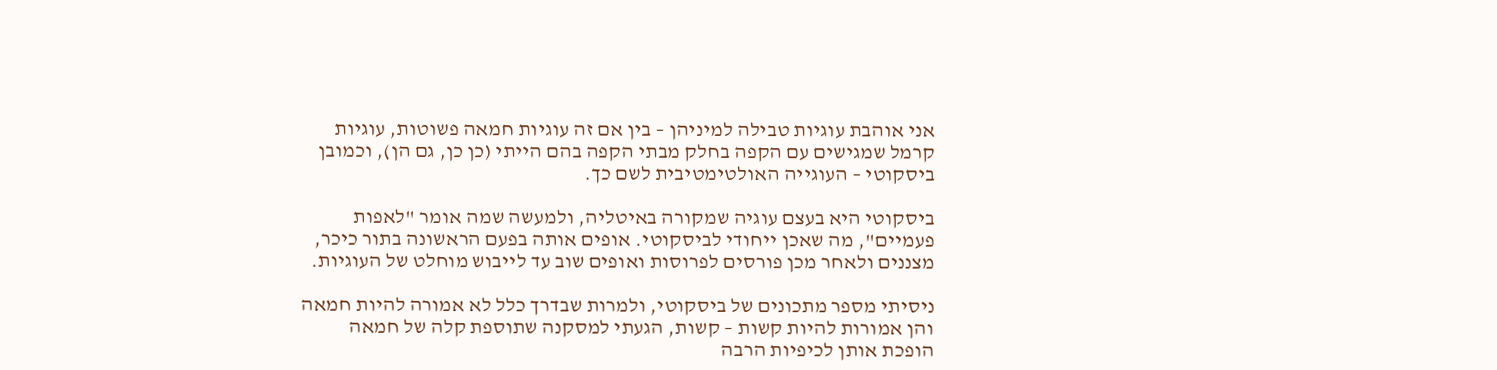אני אוהבת עוגיות טבילה למיניהן – בין אם זה עוגיות חמאה פשוטות, עוגיות קרמל שמגישים עם הקפה בחלק מבתי הקפה בהם הייתי (כן כן, גם הן), וכמובן ביסקוטי – העוגייה האולטימטיבית לשם כך.

ביסקוטי היא בעצם עוגיה שמקורה באיטליה, ולמעשה שמה אומר "לאפות פעמיים", מה שאכן ייחודי לביסקוטי. אופים אותה בפעם הראשונה בתור כיכר, מצננים ולאחר מכן פורסים לפרוסות ואופים שוב עד לייבוש מוחלט של העוגיות.

ניסיתי מספר מתכונים של ביסקוטי, ולמרות שבדרך כלל לא אמורה להיות חמאה והן אמורות להיות קשות – קשות, הגעתי למסקנה שתוספת קלה של חמאה הופכת אותן לכיפיות הרבה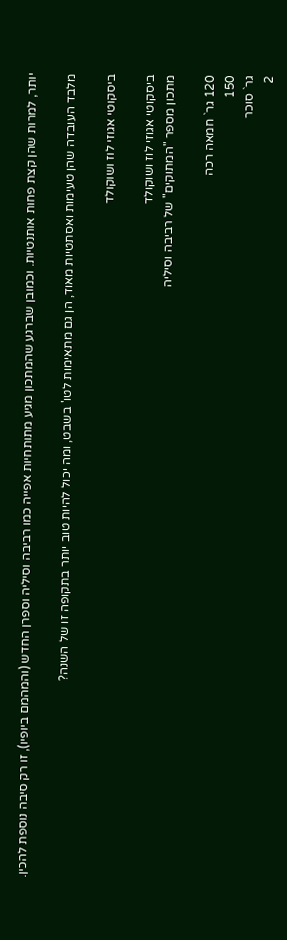יותר, למרות שהן קצת פחות אותנטיות. וכמובן שברגע שהמתכון מגיע מתותחיות אפייה כמו רביבה וסיליה וספרן החדש (והמהמם ביופיו), זו רק סיבה נוספת להכין.

מלבד העובדה שהן טעימות ואסתטיות מאוד, הן גם מתאימות לטו' בשבט, ומה יכול להיות טוב יותר בתקופה זו של השנה?

ביסקוטי אגוזי לוז ושוקולד

ביסקוטי אגוזי לוז ושוקולד
מתכון מספר "המתוקים" של רביבה וסיליה

120 גר` חמאה רכה
150
גר` סוכר
2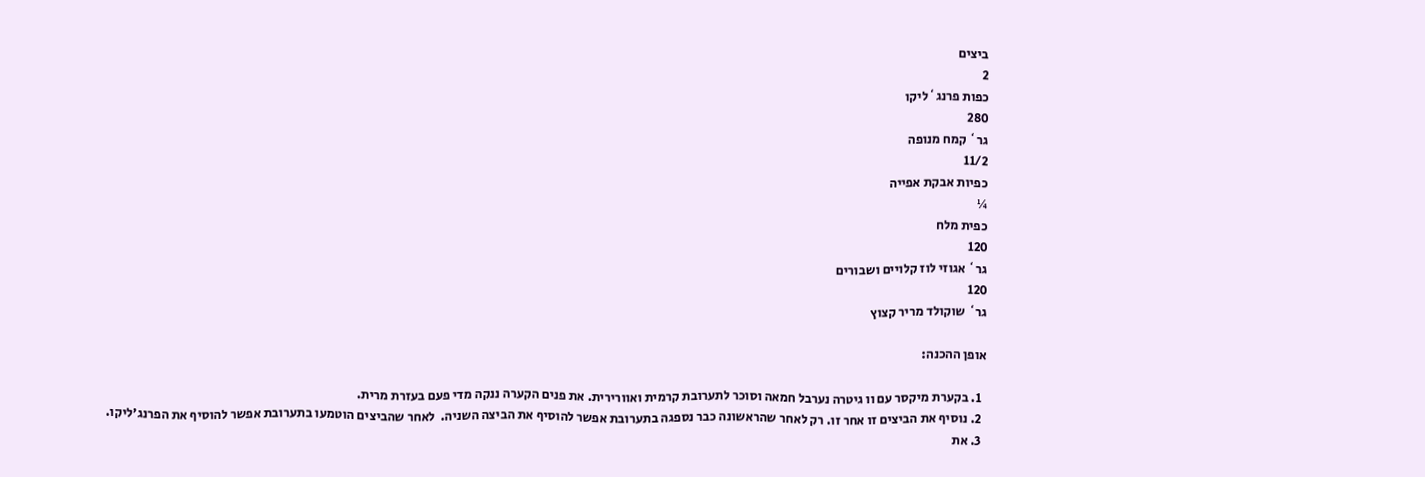ביצים
2
כפות פרנג`ליקו
280
גר` קמח מנופה
11/2
כפיות אבקת אפייה
¼
כפית מלח
120
גר` אגוזי לוז קלויים ושבורים
120
גר` שוקולד מריר קצוץ

אופן ההכנה:

  1. בקערת מיקסר עם וו גיטרה נערבל חמאה וסוכר לתערובת קרמית ואוורירית. את פנים הקערה ננקה מדי פעם בעזרת מרית.
  2. נוסיף את הביצים זו אחר זו. רק לאחר שהראשונה כבר נספגה בתערובת אפשר להוסיף את הביצה השניה.  לאחר שהביצים הוטמעו בתערובת אפשר להוסיף את הפרנג'ליקו.
  3. את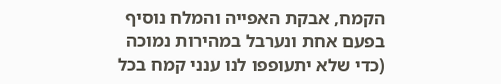הקמח, אבקת האפייה והמלח נוסיף בפעם אחת ונערבל במהירות נמוכה (כדי שלא יתעופפו לנו ענני קמח בכל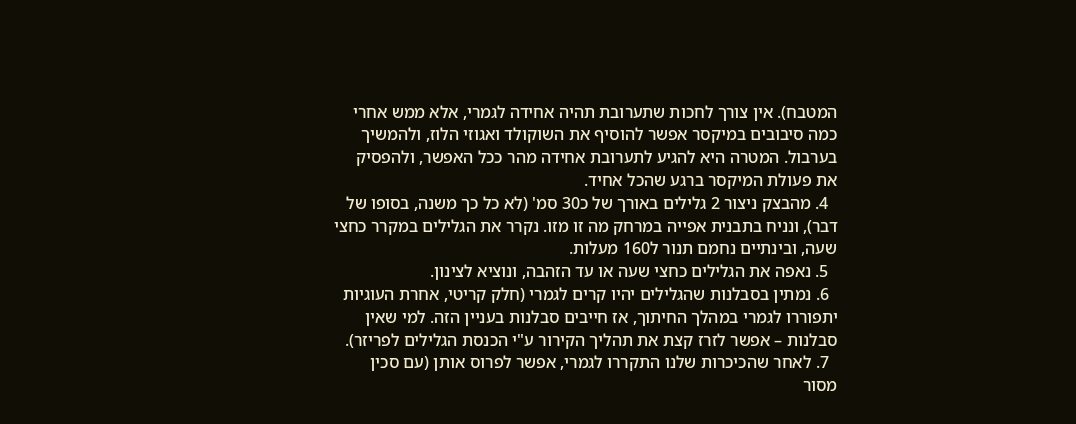המטבח). אין צורך לחכות שתערובת תהיה אחידה לגמרי, אלא ממש אחרי כמה סיבובים במיקסר אפשר להוסיף את השוקולד ואגוזי הלוז, ולהמשיך בערבול. המטרה היא להגיע לתערובת אחידה מהר ככל האפשר, ולהפסיק את פעולת המיקסר ברגע שהכל אחיד.
  4. מהבצק ניצור 2 גלילים באורך של כ30 סמ' (לא כל כך משנה, בסופו של דבר), ונניח בתבנית אפייה במרחק מה זו מזו. נקרר את הגלילים במקרר כחצי שעה, ובינתיים נחמם תנור ל160 מעלות.
  5. נאפה את הגלילים כחצי שעה או עד הזהבה, ונוציא לצינון.
  6. נמתין בסבלנות שהגלילים יהיו קרים לגמרי (חלק קריטי, אחרת העוגיות יתפוררו לגמרי במהלך החיתוך, אז חייבים סבלנות בעניין הזה. למי שאין סבלנות – אפשר לזרז קצת את תהליך הקירור ע"י הכנסת הגלילים לפריזר).
  7. לאחר שהכיכרות שלנו התקררו לגמרי, אפשר לפרוס אותן (עם סכין מסור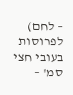– לחם) לפרוסות בעובי חצי סמ' –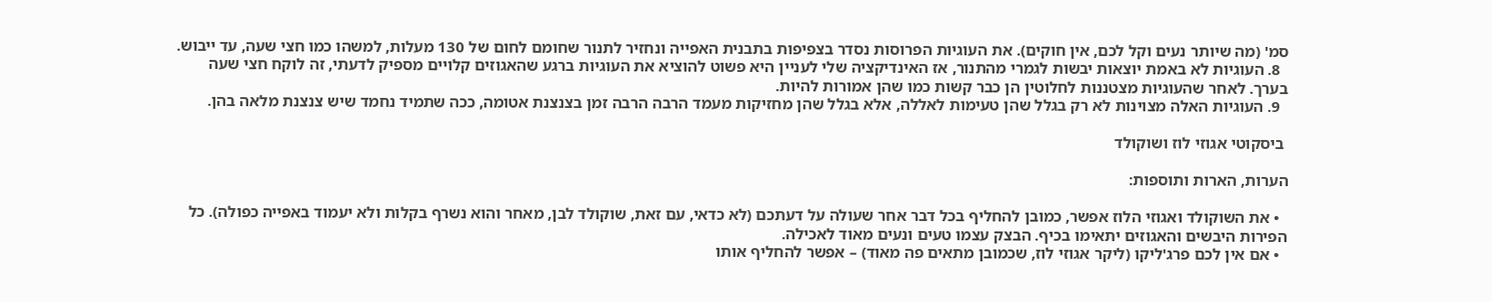סמ' (מה שיותר נעים וקל לכם, אין חוקים). את העוגיות הפרוסות נסדר בצפיפות בתבנית האפייה ונחזיר לתנור שחומם לחום של 130 מעלות, למשהו כמו חצי שעה, עד ייבוש.
  8. העוגיות לא באמת יוצאות יבשות לגמרי מהתנור, אז האינדיקציה שלי לעניין היא פשוט להוציא את העוגיות ברגע שהאגוזים קלויים מספיק לדעתי, זה לוקח חצי שעה בערך. לאחר שהעוגיות מצטננות לחלוטין הן כבר קשות כמו שהן אמורות להיות.
  9. העוגיות האלה מצוינות לא רק בגלל שהן טעימות לאללה, אלא בגלל שהן מחזיקות מעמד הרבה הרבה זמן בצנצנת אטומה, ככה שתמיד נחמד שיש צנצנת מלאה בהן.

 ביסקוטי אגוזי לוז ושוקולד

הערות, הארות ותוספות:

  • את השוקולד ואגוזי הלוז אפשר, כמובן להחליף בכל דבר אחר שעולה על דעתכם (לא כדאי, עם זאת, שוקולד לבן, מאחר והוא נשרף בקלות ולא יעמוד באפייה כפולה). כל הפירות היבשים והאגוזים יתאימו בכיף. הבצק עצמו טעים ונעים מאוד לאכילה.
  • אם אין לכם פרג'ליקו (ליקר אגוזי לוז, שכמובן מתאים פה מאוד) – אפשר להחליף אותו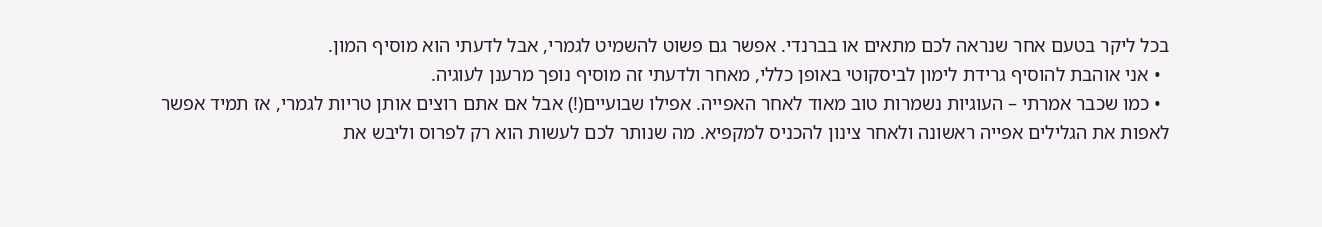בכל ליקר בטעם אחר שנראה לכם מתאים או בברנדי. אפשר גם פשוט להשמיט לגמרי, אבל לדעתי הוא מוסיף המון.
  • אני אוהבת להוסיף גרידת לימון לביסקוטי באופן כללי, מאחר ולדעתי זה מוסיף נופך מרענן לעוגיה.
  • כמו שכבר אמרתי – העוגיות נשמרות טוב מאוד לאחר האפייה. אפילו שבועיים(!) אבל אם אתם רוצים אותן טריות לגמרי, אז תמיד אפשר לאפות את הגלילים אפייה ראשונה ולאחר צינון להכניס למקפיא. מה שנותר לכם לעשות הוא רק לפרוס וליבש את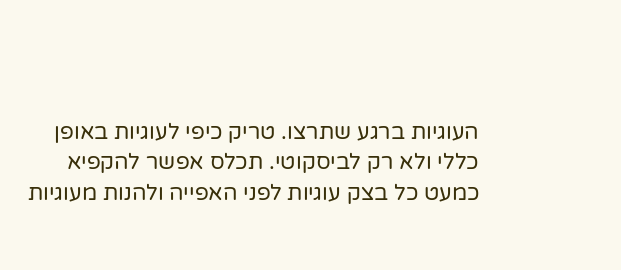העוגיות ברגע שתרצו. טריק כיפי לעוגיות באופן כללי ולא רק לביסקוטי. תכלס אפשר להקפיא כמעט כל בצק עוגיות לפני האפייה ולהנות מעוגיות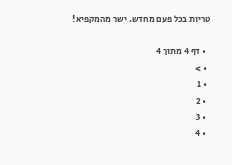טריות בכל פעם מחדש. ישר מהמקפיא!

  • דף 4 מתוך 4
  • >
  • 1
  • 2
  • 3
  • 4